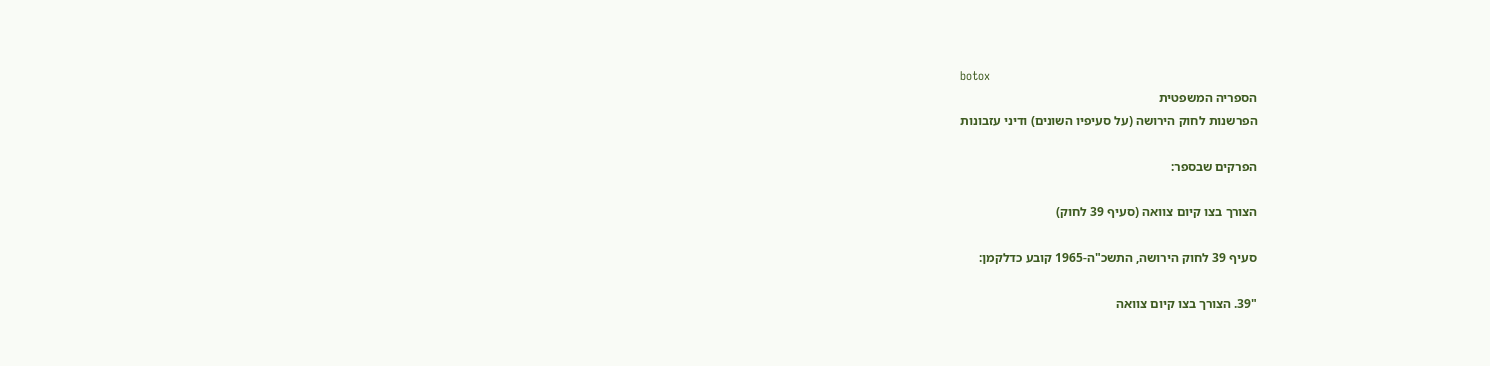botox
הספריה המשפטית
הפרשנות לחוק הירושה (על סעיפיו השונים) ודיני עזבונות

הפרקים שבספר:

הצורך בצו קיום צוואה (סעיף 39 לחוק)

סעיף 39 לחוק הירושה, התשכ"ה-1965 קובע כדלקמן:

"39. הצורך בצו קיום צוואה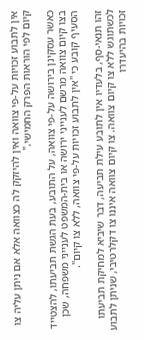אין לתבוע זכויות על-פי צוואה ואין להיזקק לה כצוואה אלא אם ניתן עליה צו קיום לפי הוראות הפרק החמישי."

כאשר עסקינן בירושה על-פי צוואה, על התובע, בעת הגשת תביעתו, להצטייד בצו קיום צוואה מרשם לענייני ירושה או בית-המשפט לענייני משפחה, שכן הסעיף קובע כי "אין לתבוע זכויות על-פי צוואה, ללא צו קיום".

זהו תנאי-סף, בלעדיו אין לתובע עילת תביעה, דבר שיביא למחיקת תביעתו לכשתוגש ללא צו קיום צוואה. צו קיום צוואה איננו צו דקלרטיבי, שניתן לתבוע זכויות בהיעדרו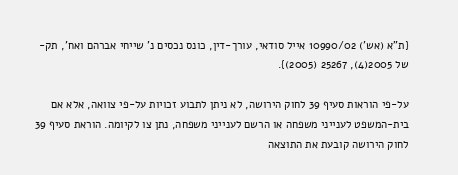{ת"א (אש') 10990/02 אייל סודאי, עורך-דין, כונס נכסים נ' שייחי אברהם ואח', תק-של 2005(4), 25267 (2005)}.

על-פי הוראות סעיף 39 לחוק הירושה, לא ניתן לתבוע זכויות על-פי צוואה, אלא אם בית-המשפט לענייני משפחה או הרשם לענייני משפחה, נתן צו לקיומה. הוראת סעיף 39 לחוק הירושה קובעת את התוצאה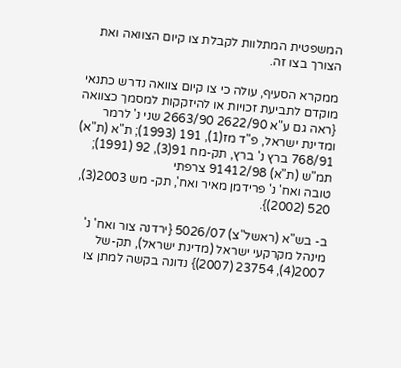המשפטית המתלוות לקבלת צו קיום הצוואה ואת הצורך בצו זה.

ממקרא הסעיף, עולה כי צו קיום צוואה נדרש כתנאי מוקדם לתביעת זכויות או להיזקקות למסמך כצוואה {ראה גם ע"א 2622/90 2663/90 שני נ' לרמר ומדינת ישראל, פ"ד מז(1), 191 (1993); ת"א (ת"א) 768/91 ברץ נ' ברץ, תק-מח 91(3), 92 (1991); תמ"ש (ת"א) 91412/98 צרפתי
טובה ואח' נ' פרידמן מאיר ואח', תק- מש 2003(3), 520 (2002)}.

ב- בש"א (ראשל"צ) 5026/07 {ירדנה צור ואח' נ' מינהל מקרקעי ישראל (מדינת ישראל), תק-של 2007(4), 23754 (2007)} נדונה בקשה למתן צו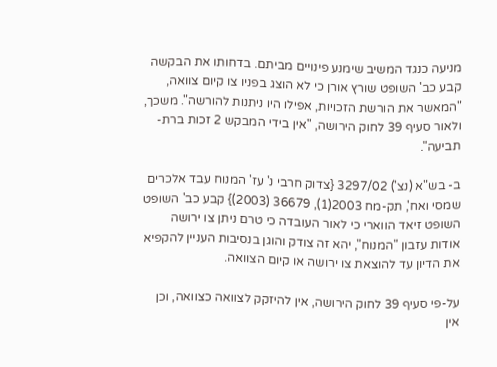מניעה כנגד המשיב שימנע פינויים מביתם. בדחותו את הבקשה קבע כב' השופט שורץ אורן כי לא הוצג בפניו צו קיום צוואה, "המאשר את הורשת הזכויות, אפילו היו ניתנות להורשה". משכך, ולאור סעיף 39 לחוק הירושה, "אין בידי המבקש 2 זכות ברת-תביעה".

ב- בש"א (נצ') 3297/02 {צדוק חרבי נ' עז' המנוח עבד אלכרים שמסי ואח', תק-מח 2003(1), 36679 (2003)} קבע כב' השופט השופט זיאד הווארי כי לאור העובדה כי טרם ניתן צו ירושה אודות עזבון "המנוח", יהא זה צודק והוגן בנסיבות העניין להקפיא את הדיון עד להוצאת צו ירושה או קיום הצוואה.

על-פי סעיף 39 לחוק הירושה, אין להיזקק לצוואה כצוואה, וכן אין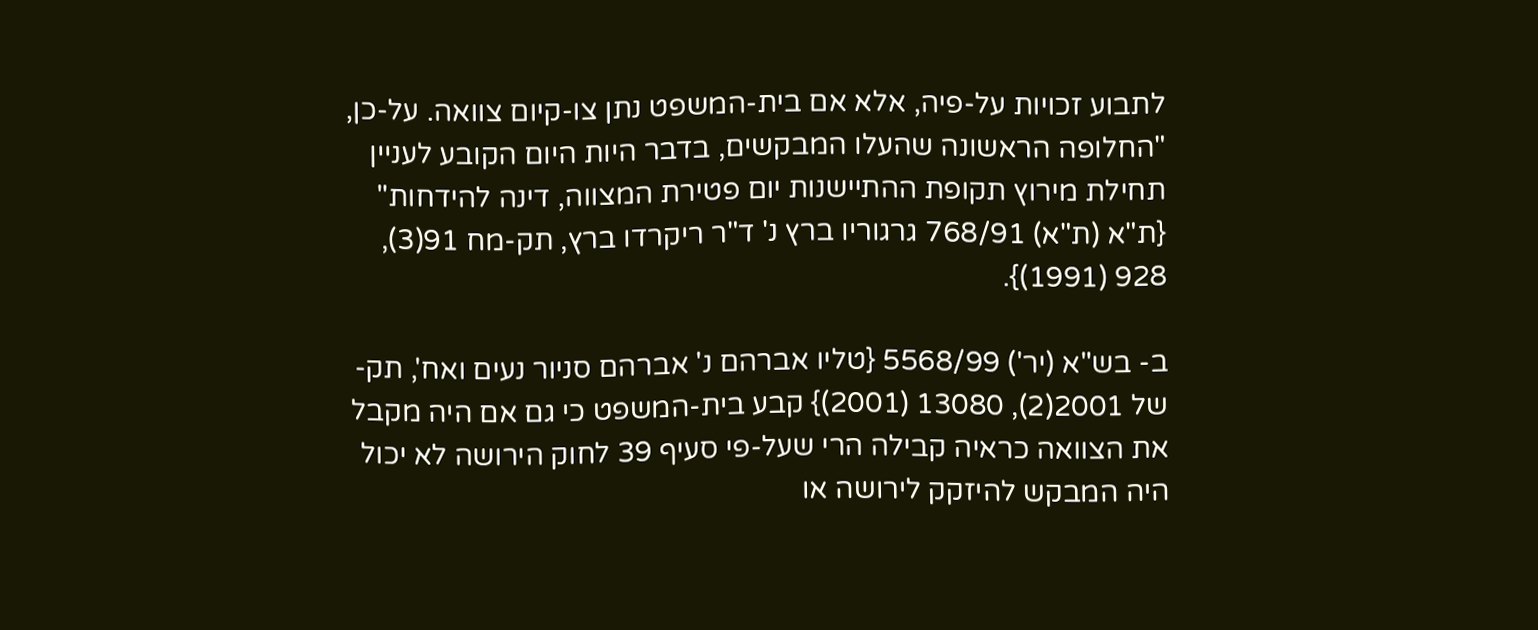לתבוע זכויות על-פיה, אלא אם בית-המשפט נתן צו-קיום צוואה. על-כן, "החלופה הראשונה שהעלו המבקשים, בדבר היות היום הקובע לעניין תחילת מירוץ תקופת ההתיישנות יום פטירת המצווה, דינה להידחות" {ת"א (ת"א) 768/91 גרגוריו ברץ נ' ד"ר ריקרדו ברץ, תק-מח 91(3), 928 (1991)}.

ב- בש"א (יר') 5568/99 {טליו אברהם נ' אברהם סניור נעים ואח', תק-של 2001(2), 13080 (2001)} קבע בית-המשפט כי גם אם היה מקבל את הצוואה כראיה קבילה הרי שעל-פי סעיף 39 לחוק הירושה לא יכול היה המבקש להיזקק לירושה או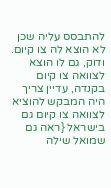להתבסס עליה שכן לא הוצא לה צו קיום. ודוק, גם לו הוצא לצוואה צו קיום בקנדה, עדיין צריך היה המבקש להוציא לצוואה צו קיום גם בישראל {ראה גם שמואל שילה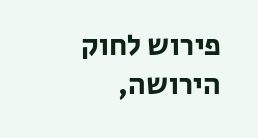פירוש לחוק הירושה,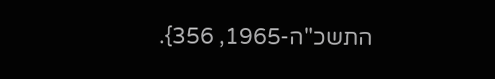התשכ"ה-1965, 356}.